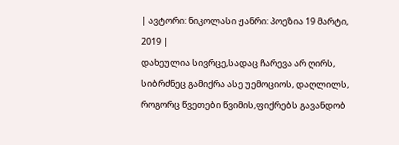| ავტორი: ნიკოლასი ჟანრი: პოეზია 19 მარტი, 2019 |
დახეულია სივრცე,სადაც ჩარევა არ ღირს, სიბრძნეც გამიქრა ასე უემოციოს, დაღლილს, როგორც წვეთები წვიმის,ფიქრებს გავანდობ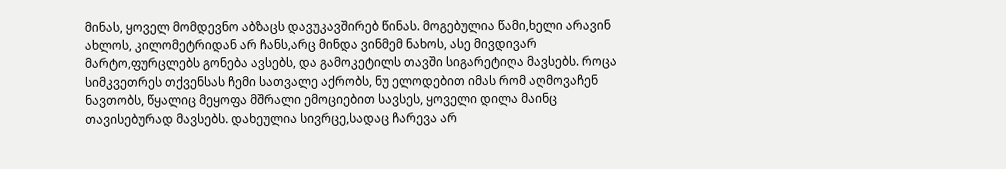მინას, ყოველ მომდევნო აბზაცს დავუკავშირებ წინას. მოგებულია წამი,ხელი არავინ ახლოს, კილომეტრიდან არ ჩანს,არც მინდა ვინმემ ნახოს, ასე მივდივარ მარტო,ფურცლებს გონება ავსებს, და გამოკეტილს თავში სიგარეტიღა მავსებს. როცა სიმკვეთრეს თქვენსას ჩემი სათვალე აქრობს, ნუ ელოდებით იმას რომ აღმოვაჩენ ნავთობს, წყალიც მეყოფა მშრალი ემოციებით სავსეს, ყოველი დილა მაინც თავისებურად მავსებს. დახეულია სივრცე,სადაც ჩარევა არ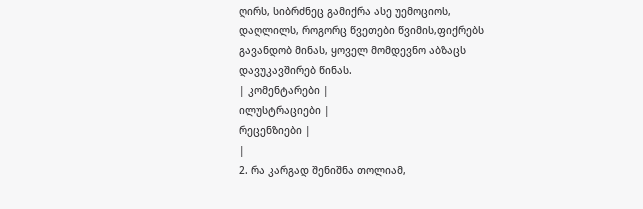ღირს, სიბრძნეც გამიქრა ასე უემოციოს, დაღლილს, როგორც წვეთები წვიმის,ფიქრებს გავანდობ მინას, ყოველ მომდევნო აბზაცს დავუკავშირებ წინას.
| კომენტარები |
ილუსტრაციები |
რეცენზიები |
|
2. რა კარგად შენიშნა თოლიამ,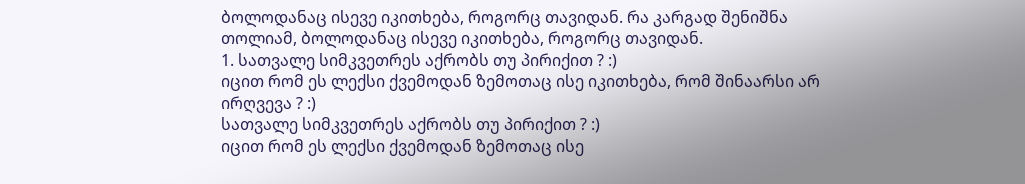ბოლოდანაც ისევე იკითხება, როგორც თავიდან. რა კარგად შენიშნა თოლიამ, ბოლოდანაც ისევე იკითხება, როგორც თავიდან.
1. სათვალე სიმკვეთრეს აქრობს თუ პირიქით ? :)
იცით რომ ეს ლექსი ქვემოდან ზემოთაც ისე იკითხება, რომ შინაარსი არ ირღვევა ? :)
სათვალე სიმკვეთრეს აქრობს თუ პირიქით ? :)
იცით რომ ეს ლექსი ქვემოდან ზემოთაც ისე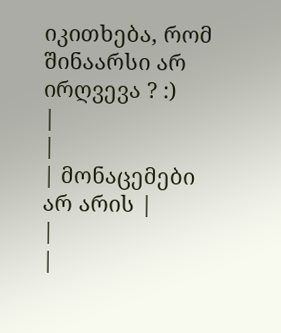იკითხება, რომ შინაარსი არ ირღვევა ? :)
|
|
| მონაცემები არ არის |
|
|